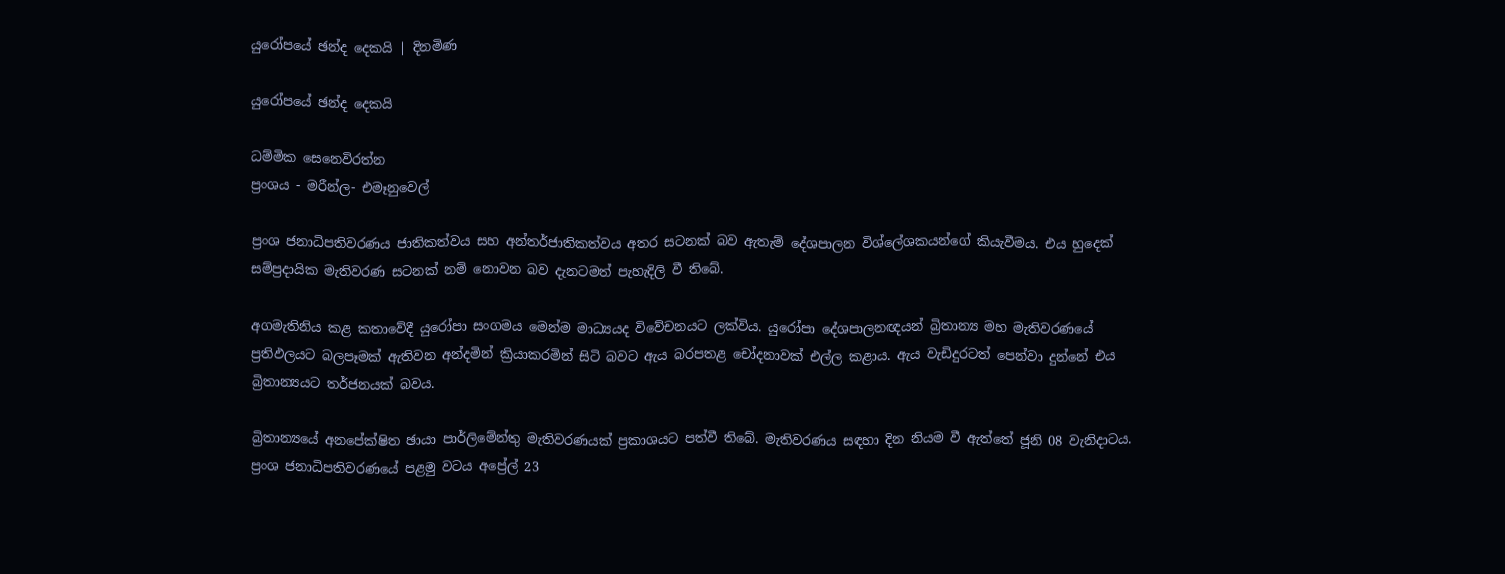යුරෝපයේ ඡන්ද දෙකයි | දිනමිණ

යුරෝපයේ ඡන්ද දෙකයි

ධම්මික සෙනෙවිරත්න
ප්‍රංශය - මරීන්ල- එමෑනුවෙල්

ප්‍රංශ ජනාධිපතිවරණය ජාතිකත්වය සහ අන්තර්ජාතිකත්වය අතර සටනක් බව ඇතැම් දේශපාලන විශ්ලේශකයන්ගේ කියැවීමය. එය හුදෙක් සම්ප්‍රදායික මැතිවරණ සටනක් නම් නොවන බව දැනටමත් පැහැදිලි වී තිබේ.

අගමැතිනිය කළ කතාවේදී යුරෝපා සංගමය මෙන්ම මාධ්‍යයද විවේචනයට ලක්විය. යුරෝපා දේශපාලනඥයන් බ්‍රිතාන්‍ය මහ මැතිවරණයේ ප්‍රතිඵලයට බලපෑමක් ඇතිවන අන්දමින් ක්‍රියාකරමින් සිටි බවට ඇය බරපතළ චෝදනාවක් එල්ල කළාය. ඇය වැඩිදුරටත් පෙන්වා දුන්නේ එය බ්‍රිතාන්‍යයට තර්ජනයක් බවය.

බ්‍රිතාන්‍යයේ අනපේක්ෂිත ඡායා පාර්ලිමේන්තු මැතිවරණයක් ප්‍රකාශයට පත්වී තිබේ. මැතිවරණය සඳහා දින නියම වී ඇත්තේ ජූනි 08 වැනිදාටය. ප්‍රංශ ජනාධිපතිවරණයේ පළමු වටය අ‍ප්‍රේල් 23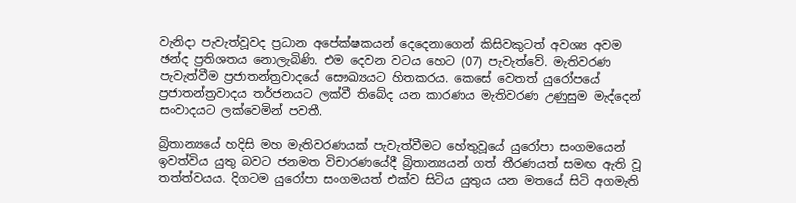වැනිදා පැවැත්වූවද ප්‍රධාන අපේක්ෂකයන් දෙදෙනාගෙන් කිසිවකුටත් අවශ්‍ය අවම ඡන්ද ප්‍රතිශතය නොලැබිණි. එම දෙවන වටය හෙට (07) පැවැත්වේ. මැතිවරණ පැවැත්වීම ප්‍රජාතන්ත්‍රවාදයේ සෞඛ්‍යයට හිතකරය. කෙසේ වෙතත් යුරෝපයේ ප්‍රජාතන්ත්‍රවාදය තර්ජනයට ලක්වී තිබේද යන කාරණය මැතිවරණ උණුසුම මැද්දෙන් සංවාදයට ලක්වෙමින් පවතී.

බ්‍රිතාන්‍යයේ හදිසි මහ මැතිවරණයක් පැවැත්වීමට හේතුවූයේ යුරෝපා සංගමයෙන් ඉවත්විය යුතු බවට ජනමත විචාරණයේදී බ්‍රිතාන්‍යයන් ගත් තීරණයත් සමඟ ඇති වූ තත්ත්වයය. දිගටම යුරෝපා සංගමයත් එක්ව සිටිය යුතුය යන මතයේ සිටි අගමැති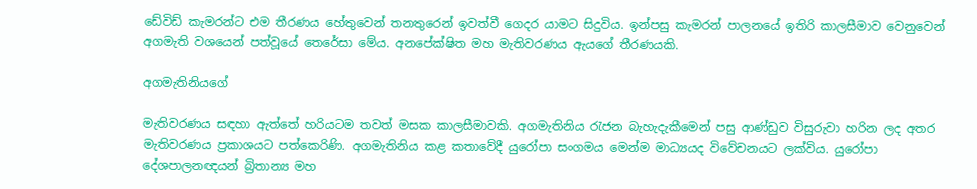ඩේවිඩ් කැමරන්ට එම තීරණය හේතුවෙන් තනතුරෙන් ඉවත්වී ගෙදර යාමට සිදුවිය. ඉන්පසු කැමරන් පාලනයේ ඉතිරි කාලසීමාව වෙනුවෙන් අගමැති වශයෙන් පත්වූයේ තෙරේසා මේය. අනපේක්ෂිත මහ මැතිවරණය ඇයගේ තීරණයකි.

අගමැතිනියගේ

මැතිවරණය සඳහා ඇත්තේ හරියටම තවත් මසක කාලසීමාවකි. අගමැතිනිය රැජන බැහැදැකීමෙන් පසු ආණ්ඩුව විසුරුවා හරින ලද අතර මැතිවරණය ප්‍රකාශයට පත්කෙරිණි. අගමැතිනිය කළ කතාවේදී යුරෝපා සංගමය මෙන්ම මාධ්‍යයද විවේචනයට ලක්විය. යුරෝපා දේශපාලනඥයන් බ්‍රිතාන්‍ය මහ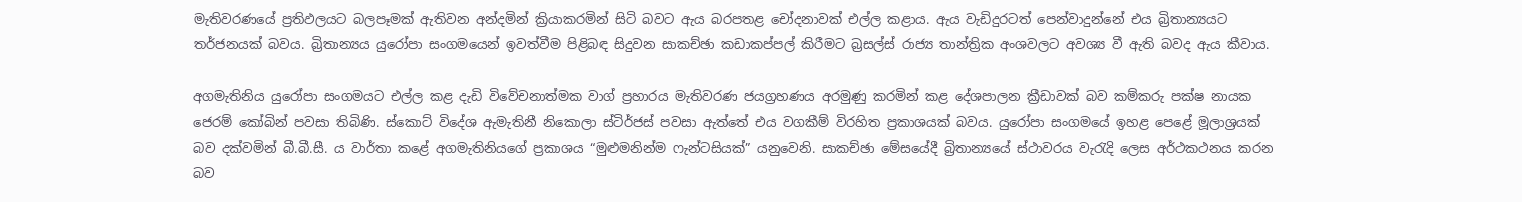මැතිවරණයේ ප්‍රතිඵලයට බලපෑමක් ඇතිවන අන්දමින් ක්‍රියාකරමින් සිටි බවට ඇය බරපතළ චෝදනාවක් එල්ල කළාය. ඇය වැඩිදුරටත් පෙන්වාදුන්නේ එය බ්‍රිතාන්‍යයට තර්ජනයක් බවය. බ්‍රිතාන්‍යය යුරෝපා සංගමයෙන් ඉවත්වීම පිළිබඳ සිදුවන සාකච්ඡා කඩාකප්පල් කිරීමට බ්‍රසල්ස් රාජ්‍ය තාන්ත්‍රික අංශවලට අවශ්‍ය වී ඇති බවද ඇය කීවාය.

අගමැතිනිය යුරෝපා සංගමයට එල්ල කළ දැඩි විවේචනාත්මක වාග් ප්‍රහාරය මැතිවරණ ජයග්‍රහණය අරමුණු කරමින් කළ දේශපාලන ක්‍රීඩාවක් බව කම්කරු පක්ෂ නායක ජෙරම් කෝබින් පවසා තිබිණි. ස්කොට් විදේශ ඇමැතිනී නිකොලා ස්ටිර්ජස් පවසා ඇත්තේ එය වගකීම් විරහිත ප්‍රකාශයක් බවය. යුරෝපා සංගමයේ ඉහළ පෙළේ මූලාශ්‍රයක් බව දක්වමින් බී.බී.සී. ය වාර්තා කළේ අගමැතිනියගේ ප්‍රකාශය “මුළුමනින්ම ෆැන්ටසියක්” යනුවෙනි. සාකච්ඡා මේසයේදී බ්‍රිතාන්‍යයේ ස්ථාවරය වැරැදි ලෙස අර්ථකථනය කරන බව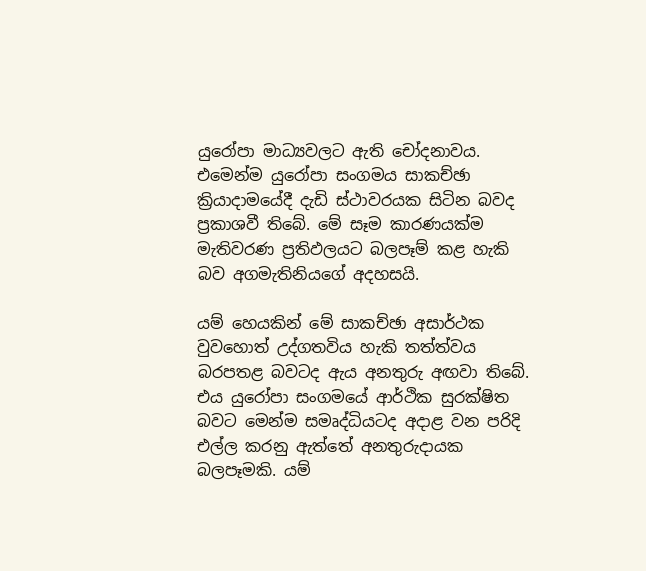යුරෝපා මාධ්‍යවලට ඇති චෝදනාවය. එමෙන්ම යුරෝපා සංගමය සාකච්ඡා ක්‍රියාදාමයේදී දැඩි ස්ථාවරයක සිටින බවද ප්‍රකාශවී තිබේ. මේ සෑම කාරණයක්ම මැතිවරණ ප්‍රතිඵලයට බලපෑම් කළ හැකි බව අගමැතිනියගේ අදහසයි.

යම් හෙයකින් මේ සාකච්ඡා අසාර්ථක වුවහොත් උද්ගතවිය හැකි තත්ත්වය බරපතළ බවටද ඇය අනතුරු අඟවා තිබේ. එය යුරෝපා සංගමයේ ආර්ථික සුරක්ෂිත බවට මෙන්ම සමෘද්ධියටද අදාළ වන පරිදි එල්ල කරනු ඇත්තේ අනතුරුදායක බලපෑමකි. යම්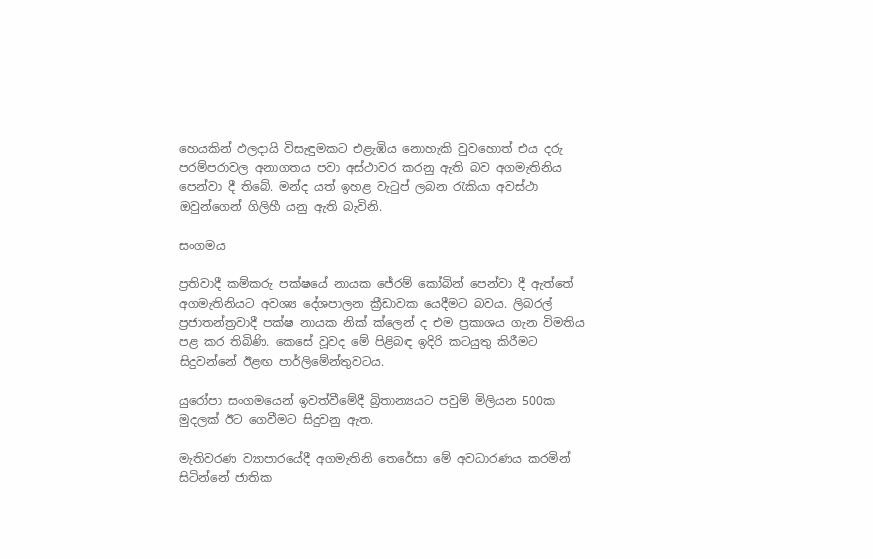හෙයකින් ඵලදායි විසැඳුමකට එළැඹිය නොහැකි වුවහොත් එය දරු පරම්පරාවල අනාගතය පවා අස්ථාවර කරනු ඇති බව අගමැතිනිය පෙන්වා දී තිබේ. මන්ද යත් ඉහළ වැටුප් ලබන රැකියා අවස්ථා ඔවුන්ගෙන් ගිලිහී යනු ඇති බැවිනි.

සංගමය

ප්‍රතිවාදී කම්කරු පක්ෂයේ නායක ජේරම් කෝබින් පෙන්වා දී ඇත්තේ අගමැතිනියට අවශ්‍ය දේශපාලන ක්‍රීඩාවක යෙදීමට බවය. ලිබරල් ප්‍රජාතන්ත්‍රවාදී පක්ෂ නායක නික් ක්ලෙන් ද එම ප්‍රකාශය ගැන විමතිය පළ කර තිබිණි. කෙසේ වූවද මේ පිළිබඳ ඉදිරි කටයුතු කිරීමට සිදුවන්නේ ඊළඟ පාර්ලිමේන්තුවටය.

යුරෝපා සංගමයෙන් ඉවත්වීමේදී බ්‍රිතාන්‍යයට පවුම් මිලියන 500ක මුදලක් ඊට‍ ගෙවීමට සිදුවනු ඇත.

මැතිවරණ ව්‍යාපාරයේදී අගමැතිනි තෙරේසා මේ අවධාරණය කරමින් සිටින්නේ ජාතික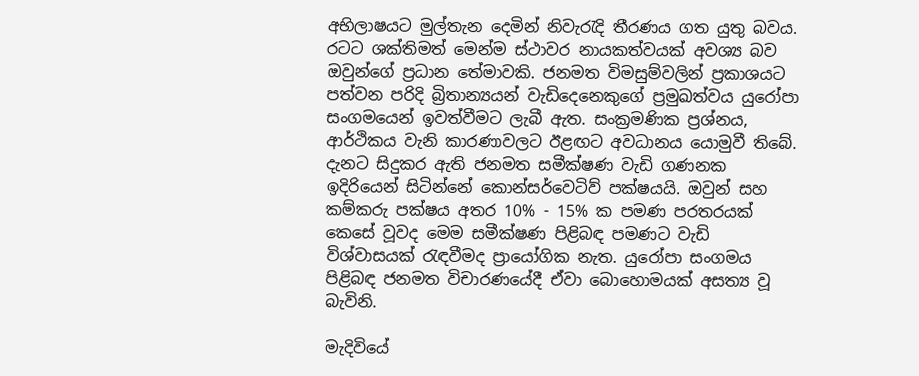අභිලාෂයට මුල්තැන දෙමින් නිවැරැදි තීරණය ගත යුතු බවය. රටට ශක්තිමත් මෙන්ම ස්ථාවර නායකත්වයක් ‍අවශ්‍ය බව ඔවුන්ගේ ප්‍රධාන තේමාවකි. ජනමත විමසුම්වලින් ප්‍රකාශයට පත්වන පරිදි බ්‍රිතාන්‍යයන් වැඩිදෙනෙකුගේ ප්‍රමුඛත්වය යුරෝපා සංගමයෙන් ඉවත්වීමට ලැබී ඇත. සංක්‍රමණික ප්‍රශ්නය, ආර්ථිකය වැනි කාරණාවලට ඊළඟට අවධානය යොමුවී තිබේ. දැනට සිදුකර ඇති ජනමත සමීක්ෂණ වැඩි ගණනක ඉදිරියෙන් සිටින්නේ කොන්සර්වෙටිව් පක්ෂයයි. ඔවුන් සහ කම්කරු පක්ෂය අතර 10% - 15% ක පමණ පරතරයක් කෙසේ වූවද මෙම සමීක්ෂණ පිළිබඳ පමණට වැඩි විශ්වාසයක් රැඳවීමද ප්‍රායෝගික නැත. යුරෝපා සංගමය පිළිබඳ ජනමත විචාරණයේදී ඒවා බොහොමයක් අසත්‍ය වූ බැවිනි.

මැදිවියේ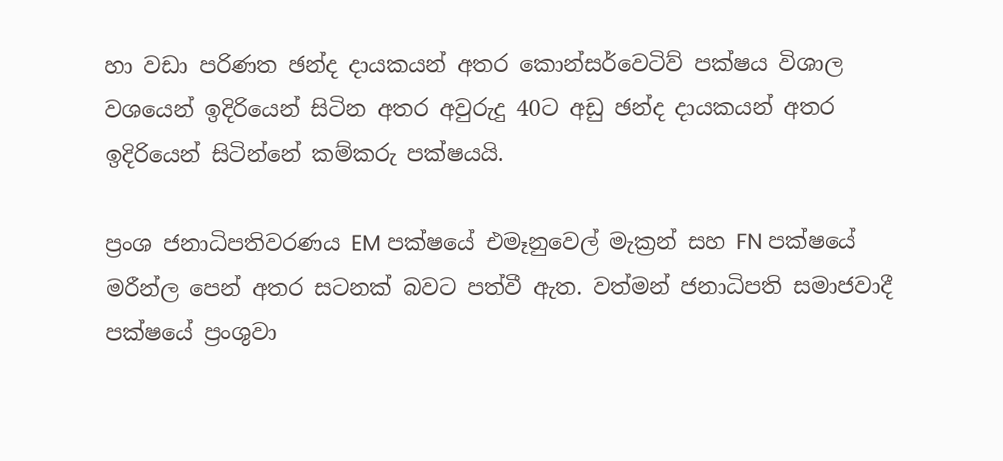හා වඩා පරිණත ඡන්ද දායකයන් අතර කොන්සර්වෙටිව් පක්ෂය විශාල වශයෙන් ඉදිරියෙන් සිටින අතර අවුරුදු 40ට අඩු ඡන්ද දායකයන් අතර ඉදිරියෙන් සිටින්නේ කම්කරු පක්ෂයයි.

ප්‍රංශ ජනාධිපතිවරණය EM පක්ෂයේ එමෑනුවෙල් මැක්‍රන් සහ FN පක්ෂයේ මරීන්ල පෙන් අතර සටනක් බවට පත්වී ඇත. වත්මන් ජනාධිපති සමාජවාදී පක්ෂයේ ප්‍රංශුවා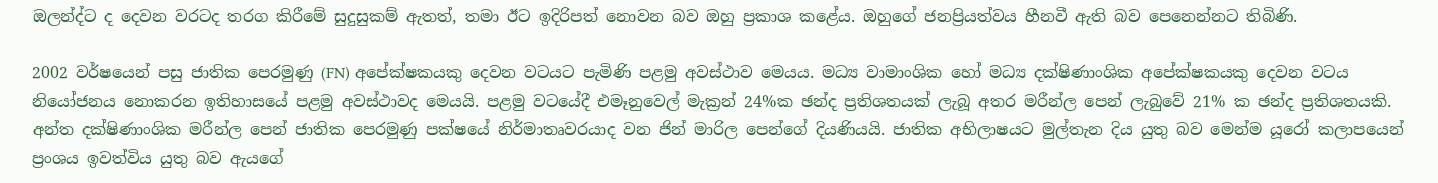ඔලන්ද්ට ද දෙවන වරටද තරග කිරීමේ සුදුසුකම් ඇතත්, තමා ඊට ඉදිරිපත් නොවන බව ඔහු ප්‍රකාශ කළේය. ඔහුගේ ජනප්‍රියත්වය හීනවී ඇති බව පෙනෙන්නට තිබිණි.

2002 වර්ෂයෙන් පසු ජාතික පෙරමුණු (FN) අපේක්ෂකයකු දෙවන වටයට පැමිණි පළමු අවස්ථාව මෙයය. මධ්‍ය වාමාංශික හෝ මධ්‍ය දක්ෂිණාංශික අපේක්ෂකයකු දෙවන වටය නියෝජනය නොකරන ඉතිහාසයේ පළමු අවස්ථාවද මෙයයි. පළමු වටයේදී එමෑනුවෙල් මැක්‍රන් 24%ක ඡන්ද ප්‍රතිශතයක් ලැබූ අතර මරීන්ල පෙන් ලැබුවේ 21% ක ඡන්ද ප්‍රතිශතයකි. අන්ත දක්ෂිණාංශික මරීන්ල පෙන් ජාතික පෙරමුණු පක්ෂයේ නිර්මාතෘවරයාද වන ජින් මාරිල පෙන්ගේ දියණියයි. ජාතික අභිලාෂයට මුල්තැන දිය යුතු බව මෙන්ම යූරෝ කලාපයෙන් ප්‍රංශය ඉවත්විය යුතු බව ඇයගේ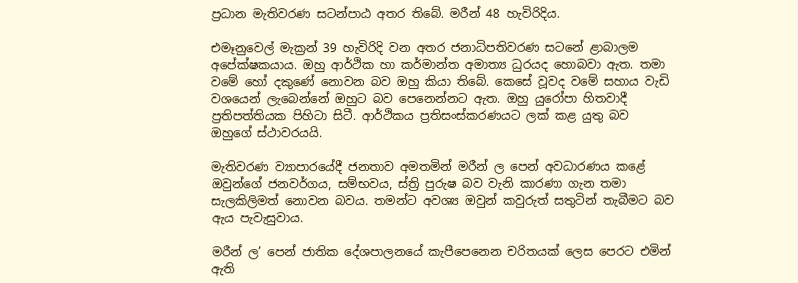ප්‍රධාන මැතිවරණ සටන්පාඨ අතර තිබේ. මරීන් 48 හැවිරිදිය.

එමෑනුවෙල් මැක්‍රන් 39 හැවිරිදි වන අතර ජනාධිපතිවරණ සටනේ ළාබාලම අපේක්ෂකයාය. ඔහු ආර්ථික හා කර්මාන්ත අමාත්‍ය ධුරයද හොබවා ඇත. තමා වමේ හෝ දකුණේ නොවන බව ඔහු කියා තිබේ. කෙසේ වූවද වමේ සහාය වැඩි වශයෙන් ලැබෙන්නේ ඔහුට බව පෙනෙන්නට ඇත. ඔහු යුරෝපා හිතවාදී ප්‍රතිපත්තියක පිහිටා සිටී. ආර්ථිකය ප්‍රතිසංස්කරණයට ලක් කළ යුතු බව ඔහුගේ ස්ථාවරයයි.

මැතිවරණ ව්‍යාපාරයේදී ජනතාව අමතමින් මරීන් ල පෙන් අවධාරණය කළේ ඔවුන්ගේ ජනවර්ගය, සම්භවය, ස්ත්‍රි පුරුෂ බව වැනි කාරණා ගැන තමා සැලකිලිමත් නොවන බවය. තමන්ට අවශ්‍ය ඔවුන් කවුරුත් සතුටින් තැබීමට බව ඇය පැවැසුවාය.

මරීන් ල’ පෙන් ජාතික දේශපාලනයේ කැපීපෙනෙන චරිතයක් ලෙස පෙරට එමින් ඇති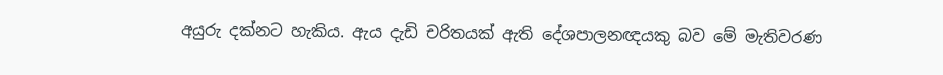අයුරු දක්නට හැකිය. ඇය දැඩි චරිතයක් ඇති දේශපාලනඥයකු බව මේ මැතිවරණ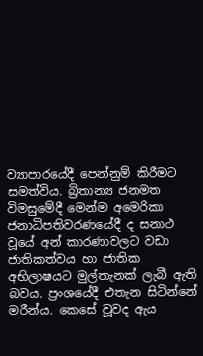ව්‍යාපාරයේදී පෙන්නුම් කිරීමට සමත්විය. බ්‍රිතාන්‍ය ජනමත විමසුමේදී මෙන්ම අමෙරිකා ජනාධිපතිවරණයේදී ද සනාථ වූයේ අන් කාරණාවලට වඩා ජාතිකත්වය හා ජාතික අභිලාෂයට මුල්තැනක් ලැබී ඇති බවය. ප්‍රංශයේදී එතැන සිටින්නේ මරීන්ය. කෙසේ වූවද ඇය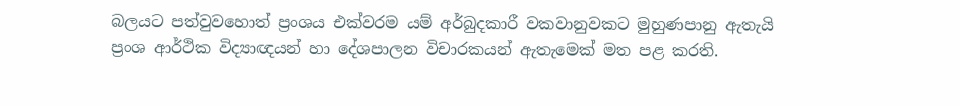බලයට පත්වුවහොත් ප්‍රංශය එක්වරම යම් අර්බුදකාරී වකවානුවකට මුහුණපානු ඇතැයි ප්‍රංශ ආර්ථික විද්‍යාඥයන් හා දේශපාලන විචාරකයන් ඇතැමෙක් මත පළ කරති.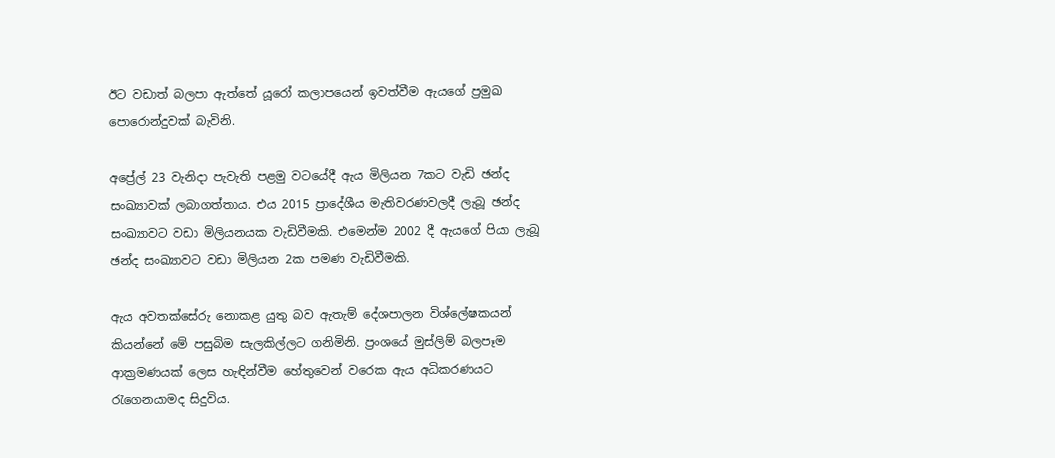ඊට වඩාත් බලපා ඇත්තේ යූරෝ කලාපයෙන් ඉවත්වීම ඇයගේ ප්‍රමුඛ පොරොන්දුවක් බැවිනි.

අප්‍රේල් 23 වැනිදා පැවැති පළමු වටයේදී ඇය මිලියන 7කට වැඩි ඡන්ද සංඛ්‍යාවක් ලබාගත්තාය. එය 2015 ප්‍රාදේශීය මැතිවරණවලදී ලැබූ ඡන්ද සංඛ්‍යාවට වඩා මිලියනයක වැඩිවීමකි. එමෙන්ම 2002 දී ඇයගේ පියා ලැබූ ඡන්ද සංඛ්‍යාවට වඩා මිලියන 2ක පමණ වැඩිවීමකි.

ඇය අවතක්සේරු නොකළ යුතු බව ඇතැම් දේශපාලන විශ්ලේෂකයන් කියන්නේ මේ පසුබිම සැලකිල්ලට ගනිමිනි. ප්‍රංශයේ මුස්ලිම් බලපෑම ආක්‍රමණයක් ලෙස හැඳින්වීම හේතුවෙන් වරෙක ඇය අධිකරණයට රැගෙනයාමද සිදුවිය.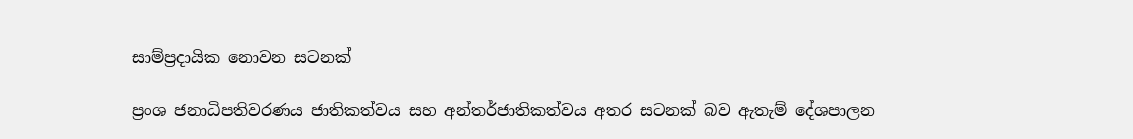සාම්ප්‍රදායික නොවන සටනක්

ප්‍රංශ ජනාධිපතිවරණය ජාතිකත්වය සහ අන්තර්ජාතිකත්වය අතර සටනක් බව ඇතැම් දේශපාලන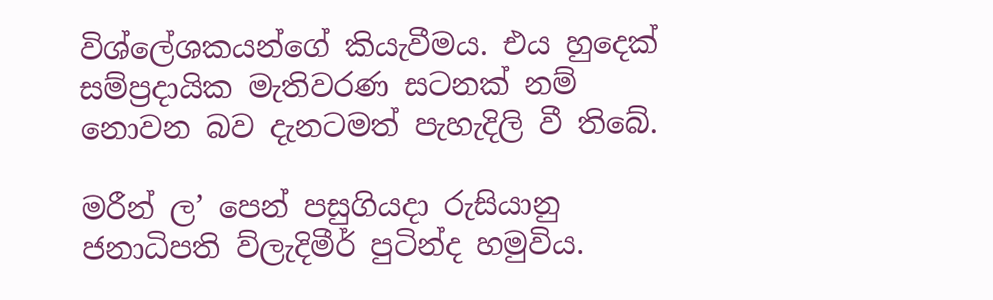විශ්ලේශකයන්ගේ කියැවීමය. එය හුදෙක් සම්ප්‍රදායික මැතිවරණ සටනක් නම් නොවන බව දැනටමත් පැහැදිලි වී තිබේ.

මරීන් ල’ පෙන් පසුගියදා රුසියානු ජනාධිපති ව්ලැදිමීර් පුටින්ද හමුවිය.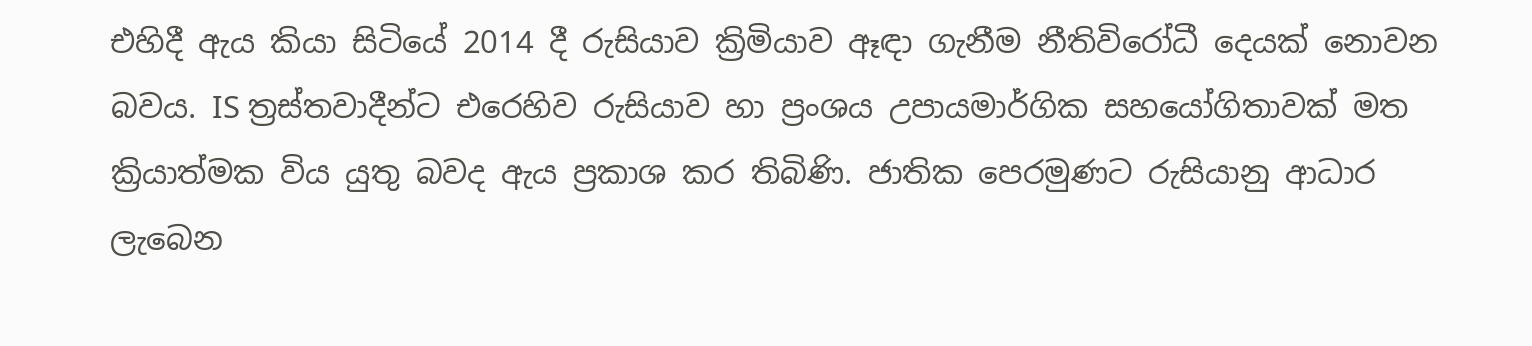එහිදී ඇය කියා සිටියේ 2014 දී රුසියාව ක්‍රිමියාව ඈඳා ගැනීම නීතිවිරෝධී දෙයක් නොවන බවය. IS ත්‍රස්තවාදීන්ට එරෙහිව රුසියාව හා ප්‍රංශය උපායමාර්ගික සහයෝගිතාවක් මත ක්‍රියාත්මක විය යුතු බවද ඇය ප්‍රකාශ කර තිබිණි. ජාතික පෙරමුණට රුසියානු ආධාර ලැබෙන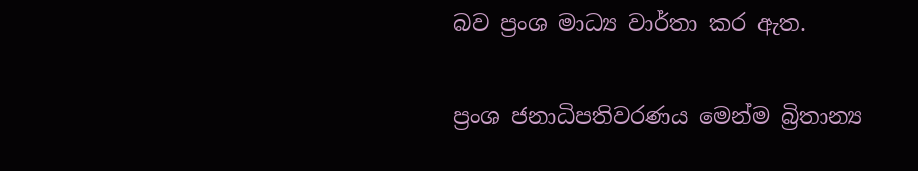බව ප්‍රංශ මාධ්‍ය වාර්තා කර ඇත.

ප්‍රංශ ජනාධිපතිවරණය මෙන්ම බ්‍රිතාන්‍ය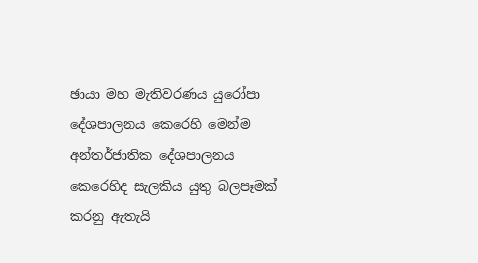ඡායා මහ මැතිවරණය යුරෝපා දේශපාලනය කෙරෙහි මෙන්ම අන්තර්ජාතික දේශපාලනය කෙරෙහිද සැලකිය යුතු බලපෑමක් කරනු ඇතැයි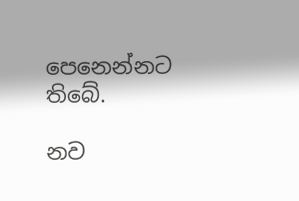පෙනෙන්නට තිබේ.

නව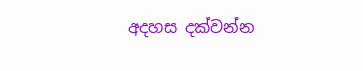අදහස දක්වන්න